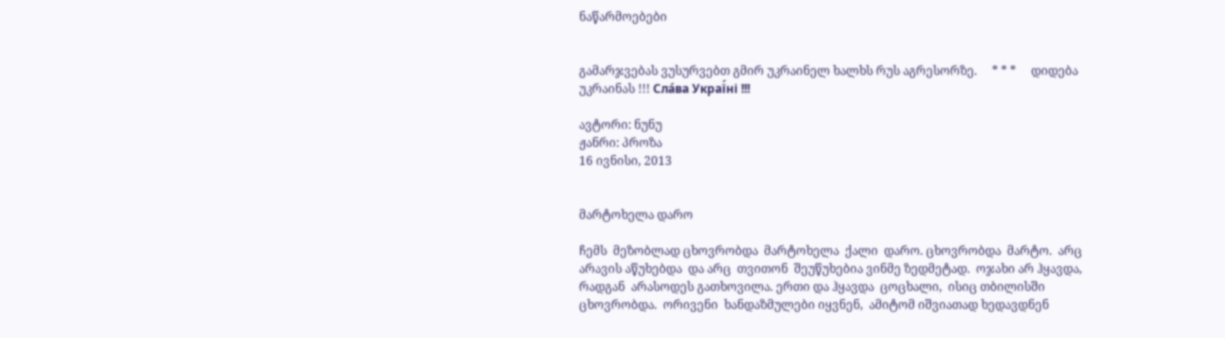ნაწარმოებები


გამარჯვებას ვუსურვებთ გმირ უკრაინელ ხალხს რუს აგრესორზე.     * * *     დიდება უკრაინას !!! Сла́ва Украї́ні !!!

ავტორი: ნუნუ
ჟანრი: პროზა
16 ივნისი, 2013


მარტოხელა დარო

ჩემს  მეზობლად ცხოვრობდა  მარტოხელა  ქალი  დარო. ცხოვრობდა  მარტო.  არც არავის აწუხებდა  და არც  თვითონ  შეუწუხებია ვინმე ზედმეტად.  ოჯახი არ ჰყავდა,  რადგან  არასოდეს გათხოვილა. ერთი და ჰყავდა  ცოცხალი,  ისიც თბილისში ცხოვრობდა.  ორივენი  ხანდაზმულები იყვნენ,  ამიტომ იშვიათად ხედავდნენ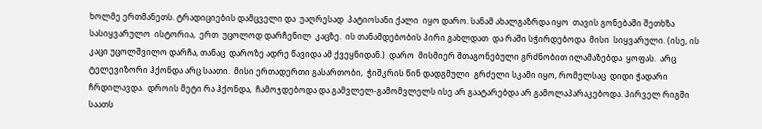ხოლმე ერთმანეთს. ტრადიციების დამცველი და  უაღრესად  პატიოსანი ქალი  იყო დარო. სანამ ახალგაზრდა იყო  თავის გონებაში შეთხზა  სასიყვარულო  ისტორია,  ერთ  უცოლოდ დარჩენილ  კაცზე.  ის თანამდებობის პირი გახლდათ  და რაში სჭირდებოდა  მისი  სიყვარული. (ისე, ის კაცი უცოლშვილო დარჩა, თანაც  დაროზე ადრე წავიდა ამ ქვეყნიდან.)  დარო  მისმიერ შთაგონებული გრძნობით ილამაზებდა  ყოფას.  არც  ტელევიზორი ჰქონდა არც საათი.  მისი ერთადერთი გასართობი,  ჭიშკრის წინ დადგმული  გრძელი სკამი იყო, რომელსაც  დიდი ჭადარი ჩრდილავდა.  დროის მეტი რა ჰქონდა,  ჩამოჯდებოდა და გამვლელ-გამომვლელს ისე არ გაატარებდა არ გამოლაპარაკებოდა. პირველ რიგში საათს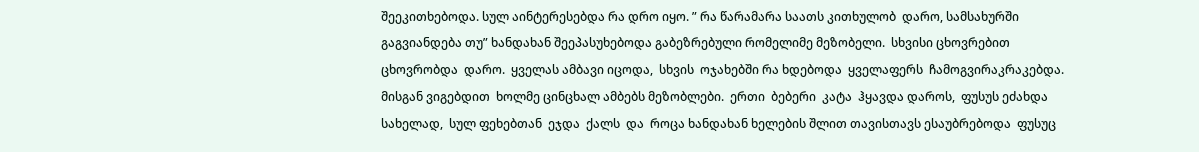შეეკითხებოდა. სულ აინტერესებდა რა დრო იყო. ” რა წარამარა საათს კითხულობ  დარო, სამსახურში გაგვიანდება თუ” ხანდახან შეეპასუხებოდა გაბეზრებული რომელიმე მეზობელი.  სხვისი ცხოვრებით ცხოვრობდა  დარო.  ყველას ამბავი იცოდა,  სხვის  ოჯახებში რა ხდებოდა  ყველაფერს  ჩამოგვირაკრაკებდა.  მისგან ვიგებდით  ხოლმე ცინცხალ ამბებს მეზობლები.  ერთი  ბებერი  კატა  ჰყავდა დაროს,  ფუსუს ეძახდა სახელად,  სულ ფეხებთან  ეჯდა  ქალს  და  როცა ხანდახან ხელების შლით თავისთავს ესაუბრებოდა  ფუსუც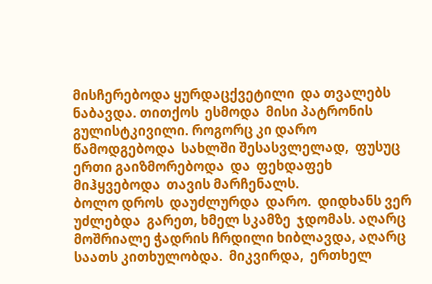მისჩერებოდა ყურდაცქვეტილი  და თვალებს ნაბავდა. თითქოს  ესმოდა  მისი პატრონის გულისტკივილი. როგორც კი დარო წამოდგებოდა  სახლში შესასვლელად,  ფუსუც  ერთი გაიზმორებოდა  და  ფეხდაფეხ მიჰყვებოდა  თავის მარჩენალს.                                                                                                                                                      ბოლო დროს  დაუძლურდა  დარო.  დიდხანს ვერ  უძლებდა  გარეთ, ხმელ სკამზე  ჯდომას. აღარც  მოშრიალე ჭადრის ჩრდილი ხიბლავდა, აღარც  საათს კითხულობდა.  მიკვირდა,  ერთხელ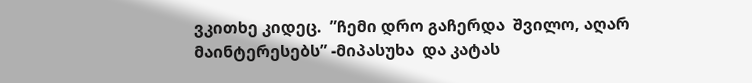ვკითხე კიდეც.  ”ჩემი დრო გაჩერდა  შვილო, აღარ მაინტერესებს” -მიპასუხა  და კატას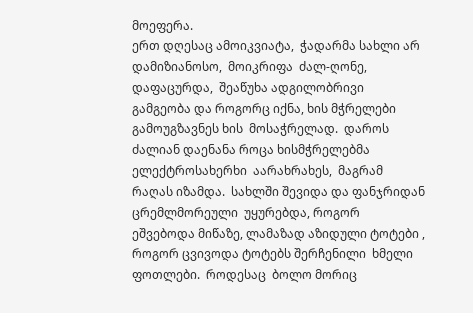მოეფერა.                                                                                                                                                          ერთ დღესაც ამოიკვიატა,  ჭადარმა სახლი არ  დამიზიანოსო,  მოიკრიფა  ძალ-ღონე, დაფაცურდა,  შეაწუხა ადგილობრივი გამგეობა და როგორც იქნა, ხის მჭრელები გამოუგზავნეს ხის  მოსაჭრელად.  დაროს ძალიან დაენანა როცა ხისმჭრელებმა ელექტროსახერხი  აარახრახეს,  მაგრამ რაღას იზამდა.  სახლში შევიდა და ფანჯრიდან ცრემლმორეული  უყურებდა, როგორ  ეშვებოდა მიწაზე, ლამაზად აზიდული ტოტები , როგორ ცვივოდა ტოტებს შერჩენილი  ხმელი  ფოთლები.  როდესაც  ბოლო მორიც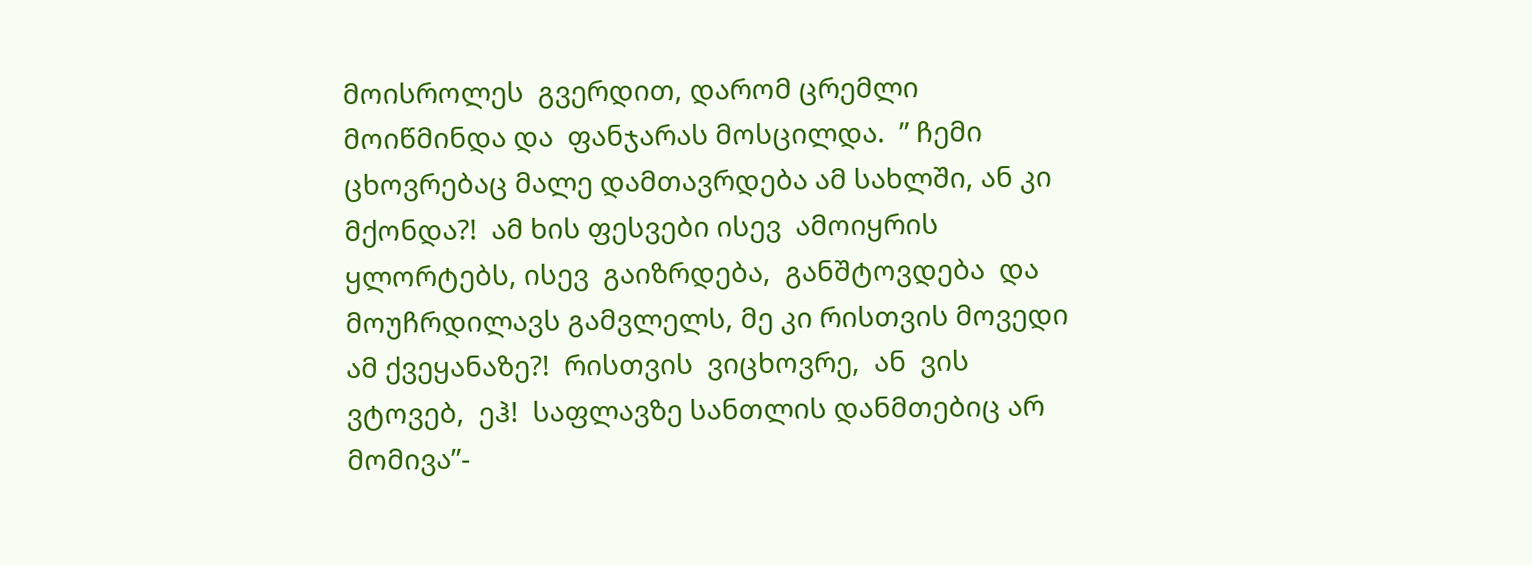მოისროლეს  გვერდით, დარომ ცრემლი  მოიწმინდა და  ფანჯარას მოსცილდა.  ” ჩემი ცხოვრებაც მალე დამთავრდება ამ სახლში, ან კი მქონდა?!  ამ ხის ფესვები ისევ  ამოიყრის ყლორტებს, ისევ  გაიზრდება,  განშტოვდება  და მოუჩრდილავს გამვლელს, მე კი რისთვის მოვედი ამ ქვეყანაზე?!  რისთვის  ვიცხოვრე,  ან  ვის  ვტოვებ,  ეჰ!  საფლავზე სანთლის დანმთებიც არ მომივა”-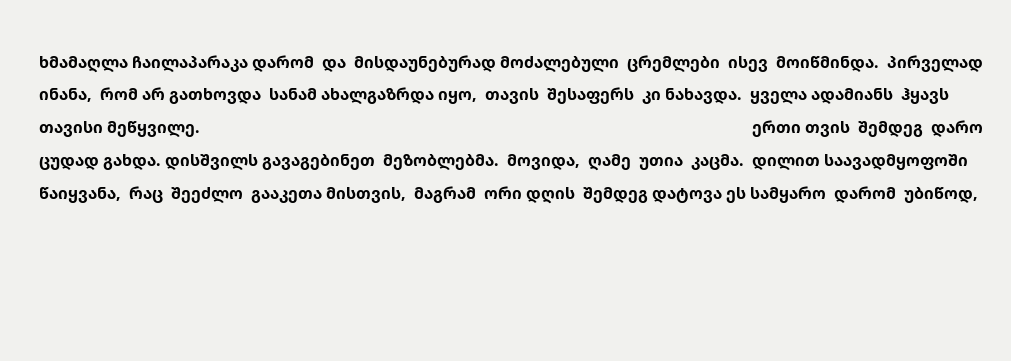ხმამაღლა ჩაილაპარაკა დარომ  და  მისდაუნებურად მოძალებული  ცრემლები  ისევ  მოიწმინდა.  პირველად    ინანა,  რომ არ გათხოვდა  სანამ ახალგაზრდა იყო,  თავის  შესაფერს  კი ნახავდა.  ყველა ადამიანს  ჰყავს  თავისი მეწყვილე.                                                                                                                                          ერთი თვის  შემდეგ  დარო  ცუდად გახდა. დისშვილს გავაგებინეთ  მეზობლებმა.  მოვიდა,  ღამე  უთია  კაცმა.  დილით საავადმყოფოში  წაიყვანა,  რაც  შეეძლო  გააკეთა მისთვის,  მაგრამ  ორი დღის  შემდეგ დატოვა ეს სამყარო  დარომ  უბიწოდ,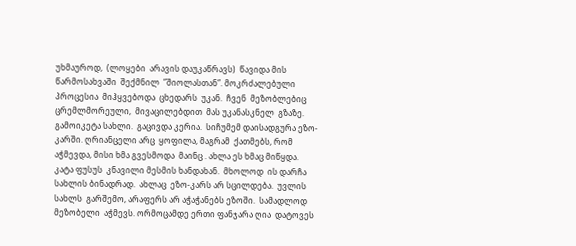უხმაუროდ,  (ლოყები  არავის დაუკაწრავს)  წავიდა მის  წარმოსახვაში  შექმნილ  ”შიოლასთან”. მოკრძალებული  პროცესია  მიჰყვებოდა  ცხედარს  უკან.  ჩვენ  მეზობლებიც  ცრემლმორეული,  მივაცილებდით  მას უკანასკნელ  გზაზე.                                                                                                                                  გამოიკეტა სახლი.  გაცივდა კერია.  სიჩუმემ დაისადგურა ეზო-კარში. ღრიანცელი არც  ყოფილა, მაგრამ  ქათმებს, რომ აჭმევდა, მისი ხმა გვესმოდა  მაინც . ახლა ეს ხმაც მიწყდა.  კატა ფუსუს  კნავილი მესმის ხანდახან.  მხოლოდ  ის დარჩა სახლის ბინადრად.  ახლაც  ეზო-კარს არ სცილდება.  უვლის  სახლს  გარშემო, არაფერს არ აჭაჭანებს ეზოში.  სამადლოდ მეზობელი  აჭმევს. ორმოცამდე ერთი ფანჯარა ღია  დატოვეს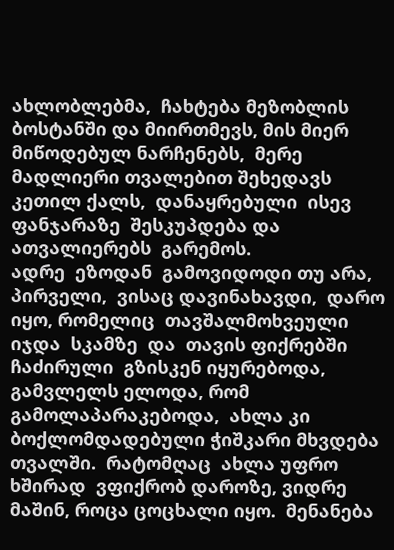ახლობლებმა,  ჩახტება მეზობლის ბოსტანში და მიირთმევს, მის მიერ მიწოდებულ ნარჩენებს,  მერე მადლიერი თვალებით შეხედავს  კეთილ ქალს,  დანაყრებული  ისევ ფანჯარაზე  შესკუპდება და  ათვალიერებს  გარემოს.                                                                                                                                                                                                                                                                                                ადრე  ეზოდან  გამოვიდოდი თუ არა, პირველი,  ვისაც დავინახავდი,  დარო იყო, რომელიც  თავშალმოხვეული  იჯდა  სკამზე  და  თავის ფიქრებში ჩაძირული  გზისკენ იყურებოდა, გამვლელს ელოდა, რომ გამოლაპარაკებოდა,  ახლა კი  ბოქლომდადებული ჭიშკარი მხვდება თვალში.  რატომღაც  ახლა უფრო ხშირად  ვფიქრობ დაროზე, ვიდრე მაშინ, როცა ცოცხალი იყო.  მენანება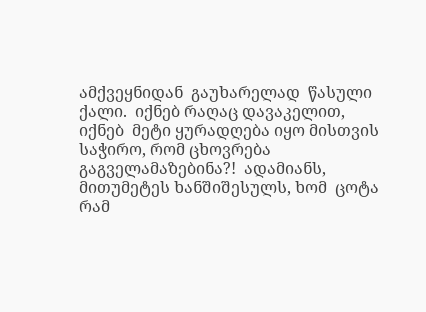ამქვეყნიდან  გაუხარელად  წასული ქალი.  იქნებ რაღაც დავაკელით, იქნებ  მეტი ყურადღება იყო მისთვის საჭირო, რომ ცხოვრება  გაგველამაზებინა?!  ადამიანს, მითუმეტეს ხანშიშესულს, ხომ  ცოტა რამ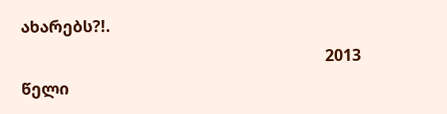ახარებს?!.
                                                                            2013 წელი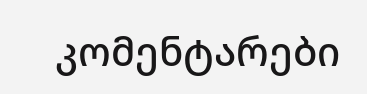კომენტარები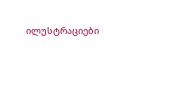ილუსტრაციები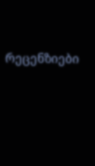რეცენზიები